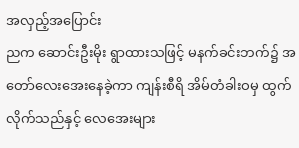အလှည့်အပြောင်း
ညက ဆောင်းဦးမိုး ရွာထားသဖြင့် မနက်ခင်းဘက်၌ အတော်လေးအေးနေခဲ့ကာ ကျန်းစီရိ အိမ်တံခါးဝမှ ထွက်လိုက်သည်နှင့် လေအေးများ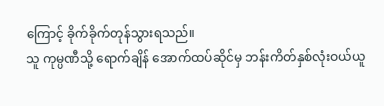ကြောင့် ခိုက်ခိုက်တုန်သွားရသည်။
သူ ကုမ္ပဏီသို့ ရောက်ချိန် အောက်ထပ်ဆိုင်မှ ဘန်းကိတ်နှစ်လုံးဝယ်ယူ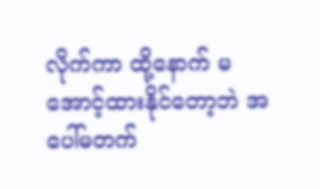လိုက်ကာ ထို့နောက် မအောင့်ထားနိုင်တော့ဘဲ အပေါ်မတက်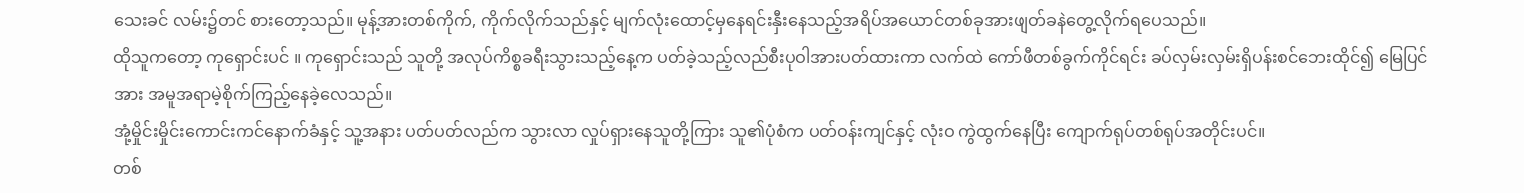သေးခင် လမ်း၌တင် စားတော့သည်။ မုန့်အားတစ်ကိုက်, ကိုက်လိုက်သည်နှင့် မျက်လုံးထောင့်မှနေရင်းနှီးနေသည့်အရိပ်အယောင်တစ်ခုအားဖျတ်ခနဲတွေ့လိုက်ရပေသည်။
ထိုသူကတော့ ကုရှောင်းပင် ။ ကုရှောင်းသည် သူတို့ အလုပ်ကိစ္စခရီးသွားသည့်နေ့က ပတ်ခဲ့သည့်လည်စီးပုဝါအားပတ်ထားကာ လက်ထဲ ကော်ဖီတစ်ခွက်ကိုင်ရင်း ခပ်လှမ်းလှမ်းရှိပန်းစင်ဘေးထိုင်၍ မြေပြင်အား အမူအရာမဲ့စိုက်ကြည့်နေခဲ့လေသည်။
အုံ့မှိုင်းမှိုင်းကောင်းကင်နောက်ခံနှင့် သူ့အနား ပတ်ပတ်လည်က သွားလာ လှုပ်ရှားနေသူတို့ကြား သူ၏ပုံစံက ပတ်ဝန်းကျင်နှင့် လုံးဝ ကွဲထွက်နေပြီး ကျောက်ရုပ်တစ်ရုပ်အတိုင်းပင်။
တစ်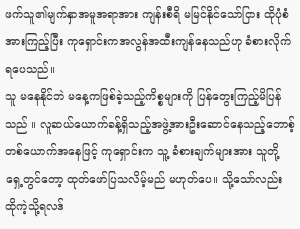ဖက်သူ၏မျက်နှာအမူအရာအား ကျန်းစီရိ မမြင်နိုင်သော်ငြား ထိုပုံစံအားကြည့်ပြီး ကုရှောင်းကအလွန်အထီးကျန်နေသည်ဟု ခံစားလိုက်ရပေသည်။
သူ မနေနိုင်ဘဲ မနေ့ကဖြစ်ခဲ့သည့်ကိစ္စများကို ပြန်တွေးကြည့်မိပြန်သည် ။ လူဆယ်ယောက်ခန့်ရှိသည့်အဖွဲ့အားဦးဆောင်နေသည့်ဘောစ့်တစ်ယောက်အနေဖြင့် ကုရှောင်းက သူ့ ခံစားချက်များအား သူတို့ ရှေ့တွင်တော့ ထုတ်ဖော်ပြသလိမ့်မည် မဟုတ်ပေ။ သို့သော်လည်း ထိုကဲ့သို့ရလဒ်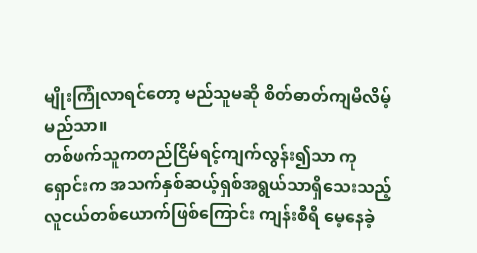မျိုးကြုံလာရင်တော့ မည်သူမဆို စိတ်ဓာတ်ကျမိလိမ့်မည်သာ။
တစ်ဖက်သူကတည်ငြိမ်ရင့်ကျက်လွန်း၍သာ ကုရှောင်းက အသက်နှစ်ဆယ့်ရှစ်အရွယ်သာရှိသေးသည့်လူငယ်တစ်ယောက်ဖြစ်ကြောင်း ကျန်းစီရိ မေ့နေခဲ့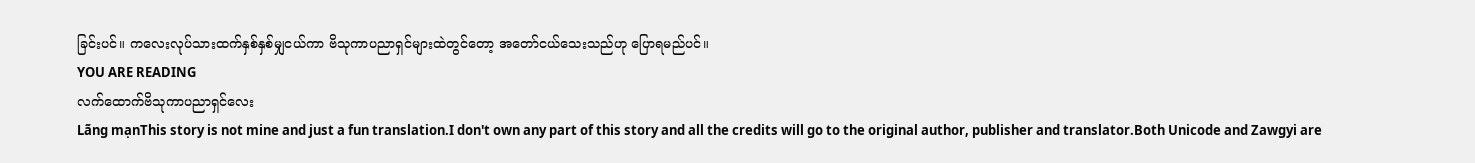ခြင်းပင်။ ကလေးလုပ်သားထက်နှစ်နှစ်မျှငယ်ကာ ဗိသုကာပညာရှင်များထဲတွင်တော့ အတော်ငယ်သေးသည်ဟု ပြောရမည်ပင်။
YOU ARE READING
လက်ထောက်ဗိသုကာပညာရှင်လေး
Lãng mạnThis story is not mine and just a fun translation.I don't own any part of this story and all the credits will go to the original author, publisher and translator.Both Unicode and Zawgyi are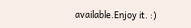available.Enjoy it. :)